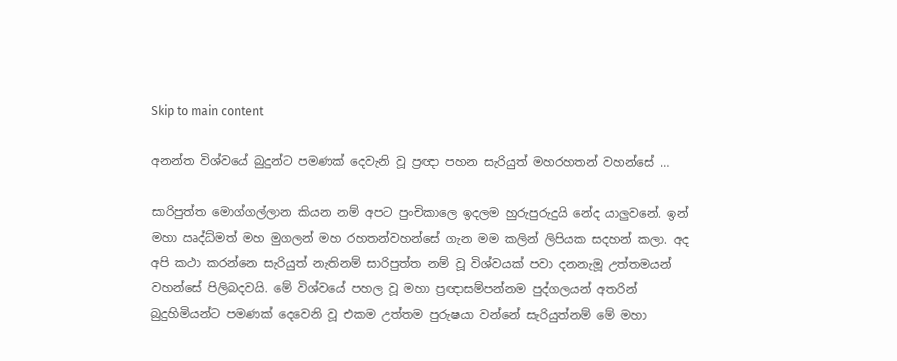Skip to main content

අනන්ත විශ්වයේ බුදුන්ට පමණක් දෙවැනි වූ ප්‍රඥා පහන සැරියුත් මහරහතන් වහන්සේ …

සාරිපුත්ත මොග්ගල්ලාන කියන නම් අපට පුංචිකාලෙ ඉදලම හුරුපුරුදුයි නේද යාලුවනේ. ඉන් මහා ඍද්ධ්මත් මහ මුගලන් මහ රහතන්වහන්සේ ගැන මම කලින් ලිපියක සදහන් කලා. අද අපි කථා කරන්නෙ සැරියුත් නැතිනම් සාරිපුත්ත නම් වූ විශ්වයක් පවා දනනැමූ උත්තමයන් වහන්සේ පිලිබදවයි‍. මේ විශ්වයේ පහල වූ මහා ප්‍රඥාසම්පන්නම පුද්ගලයන් අතරින් බුදුහිමියන්ට පමණක් දෙවෙනි වූ එකම උත්තම පුරුෂයා වන්නේ සැරියුත්නම් මේ මහා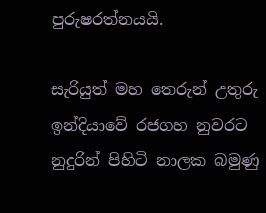පුරුෂරත්නයයි.

සැරියුත් මහ තෙරුන් උතුරු ඉන්දියාවේ රජගහ නුවරට නුදුරින් පිහිටි නාලක බමුණු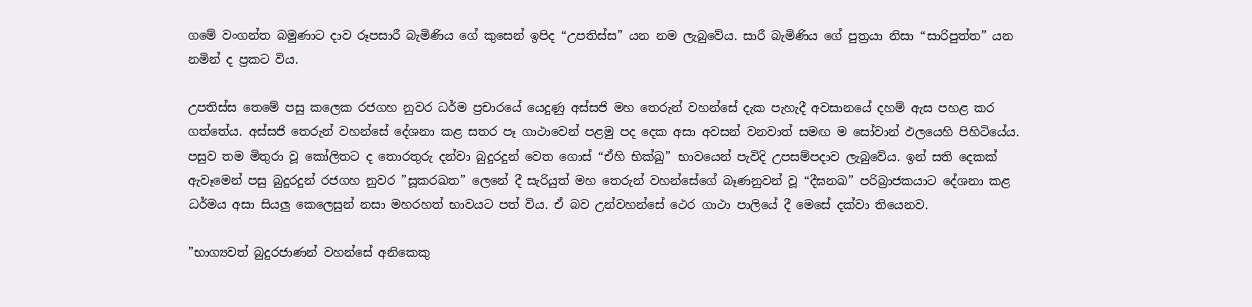ගමේ වංගන්ත බමුණාට දාව රූපසාරී බැමිණිය ගේ කුසෙන් ඉපිද “උපතිස්ස” යන නම ලැබුවේය. සාරී බැමිණිය ගේ පුත්‍රයා නිසා “සාරිපුත්ත” යන නමින් ද ප්‍රකට විය.

උපතිස්ස තෙමේ පසු කලෙක රජගහ නුවර ධර්ම ප්‍රචාරයේ යෙදුණු අස්සජි මහ තෙරුන් වහන්සේ දැක පැහැදී අවසානයේ දහම් ඇස පහළ කර ගත්තේය. අස්සජි තෙරුන් වහන්සේ දේශනා කළ සතර පෑ ගාථාවෙන් පළමු පද දෙක අසා අවසන් වනවාත් සමඟ ම සෝවාන් ඵලයෙහි පිහිටියේය. පසුව තම මිතුරා වූ කෝලිතට ද තොරතුරු දන්වා බුදුරදුන් වෙත ගොස් “ඒහි භික්ඛු” භාවයෙන් පැවිදි උපසම්පදාව ලැබුවේය. ඉන් සති දෙකක් ඇවෑමෙන් පසු බුදුරදුන් රජගහ නුවර ”සූකරඛත” ලෙනේ දී සැරියුත් මහ තෙරුන් වහන්සේගේ බෑණනුවන් වූ “දීඝනඛ” පරිබ්‍රාජකයාට දේශනා කළ ධර්මය අසා සියලු කෙලෙසුන් නසා මහරහත් භාවයට පත් විය. ඒ බව උන්වහන්සේ ථෙර ගාථා පාලියේ දී මෙසේ දක්වා තියෙනව.

”භාග්‍යවත් බුදුරජාණන් වහන්සේ අනිකෙකු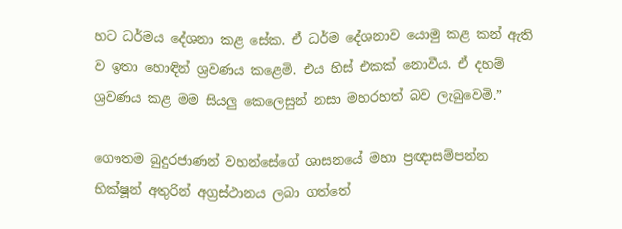හට ධර්මය දේශනා කළ සේක. ඒ ධර්ම දේශනාව යොමු කළ කන් ඇති ව ඉතා හොඳින් ශ්‍රවණය කළෙමි. එය හිස් එකක් නොවීය. ඒ දහම් ශ්‍රවණය කළ මම සියලු කෙලෙසුන් නසා මහරහත් බව ලැබුවෙමි.”

ගෞතම බුදුරජාණන් වහන්සේගේ ශාසනයේ මහා ප්‍රඥාසම්පන්න භික්ෂූන් අතුරින් අග්‍රස්ථානය ලබා ගත්තේ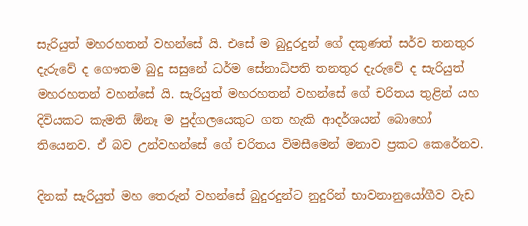සැරියුත් මහරහතන් වහන්සේ යි. එසේ ම බුදුරදුන් ගේ දකුණත් සර්ව තනතුර දැරුවේ ද ගෞතම බුදු සසුනේ ධර්ම සේනාධිපති තනතුර දැරුවේ ද සැරියුත් මහරහතන් වහන්සේ යි. සැරියුත් මහරහතන් වහන්සේ ගේ චරිතය තුළින් යහ දිවියකට කැමති ඕනෑ ම පුද්ගලයෙකුට ගත හැකි ආදර්ශයන් බොහෝ තියෙනව. ඒ බව උන්වහන්සේ ගේ චරිතය විමසීමෙන් මනාව ප්‍රකට කෙරේනව.

දිනක් සැරියුත් මහ තෙරුන් වහන්සේ බුදුරදුන්ට නුදුරින් භාවනානුයෝගීව වැඩ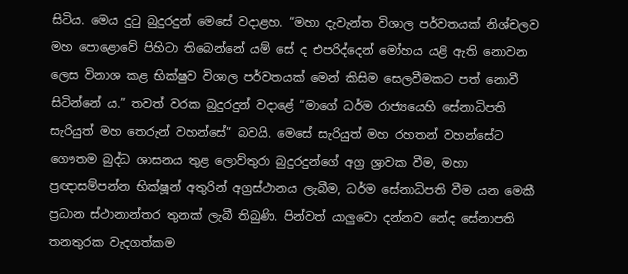සිටිය. මෙය දුටු බුදුරදුන් මෙසේ වදාළහ. “මහා දැවැන්ත විශාල පර්වතයක් නිශ්චලව මහ පොළොවේ පිහිටා තිබෙන්නේ යම් සේ ද එපරිද්දෙන් මෝහය යළි ඇති නොවන ලෙස විනාශ කළ භික්ෂුව විශාල පර්වතයක් මෙන් කිසිම සෙලවීමකට පත් නොවී සිටින්නේ ය.” තවත් වරක බුදුරදුන් වදාළේ “මාගේ ධර්ම රාජ්‍යයෙහි සේනාධිපති සැරියුත් මහ තෙරුන් වහන්සේ” බවයි. මෙසේ සැරියුත් මහ රහතන් වහන්සේට ගෞතම බුද්ධ ශාසනය තුළ ලොව්තුරා බුදුරදුන්ගේ අග්‍ර ශ්‍රාවක වීම, මහා ප්‍රඥාසම්පන්න භික්ෂූන් අතුරින් අග්‍රස්ථානය ලැබීම, ධර්ම සේනාධිපති වීම යන මෙකී ප්‍රධාන ස්ථානාන්තර තුනක් ලැබී තිබුණි. පින්වත් යාලුවො දන්නව නේද සේනාපති තනතුරක වැදගත්කම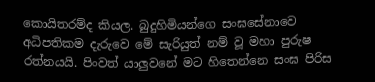කොයිතරම්ද කියල. බුදුහිමියන්ගෙ සංඝසේනාවෙ අධිපතිකම දැරුවෙ මේ සැරියුත් නම් වූ මහා පුරුෂ රත්නයයි. පිංවත් යාලුවනේ මට හිතෙන්නෙ සංඝ පිරිස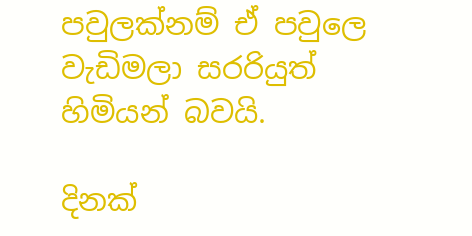පවුලක්නම් ඒ පවුලෙ වැඩිමලා සරරියුත් හිමියන් බවයි.

දිනක්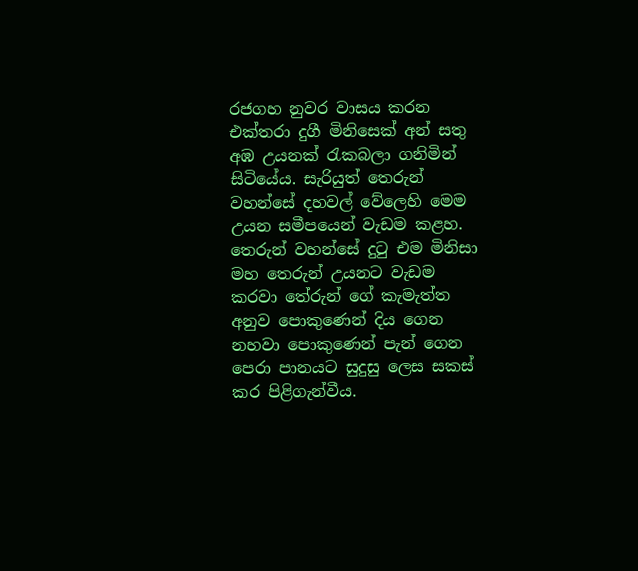රජගහ නුවර වාසය කරන එක්තරා දුගී මිනිසෙක් අන් සතු අඹ උයනක් රැකබලා ගනිමින් සිටියේය. සැරියුත් තෙරුන් වහන්සේ දහවල් වේලෙහි මෙම උයන සමීපයෙන් වැඩම කළහ. තෙරුන් වහන්සේ දුටු එම මිනිසා මහ තෙරුන් උයනට වැඩම කරවා තේරුන් ගේ කැමැත්ත අනුව පොකුණෙන් දිය ගෙන නහවා පොකුණෙන් පැන් ගෙන පෙරා පානයට සුදුසු ලෙස සකස් කර පිළිගැන්වීය.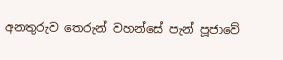අනතුරුව තෙරුන් වහන්සේ පැන් පූජාවේ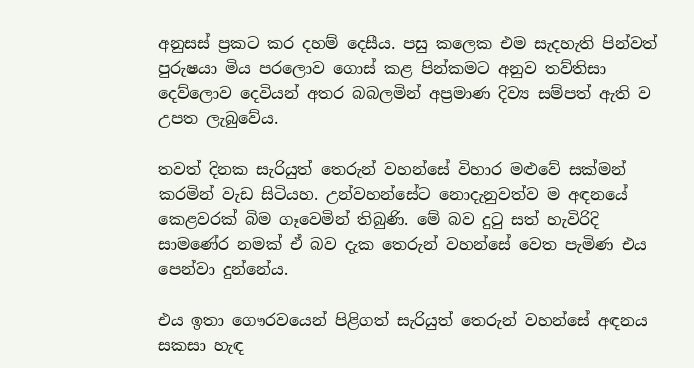අනුසස් ප්‍රකට කර දහම් දෙසීය. පසු කලෙක එම සැදහැති පින්වත් පුරුෂයා මිය පරලොව ගොස් කළ පින්කමට අනුව තව්තිසා දෙව්ලොව දෙවියන් අතර බබලමින් අප්‍රමාණ දිව්‍ය සම්පත් ඇති ව උපත ලැබුවේය.

තවත් දිනක සැරියුත් තෙරුන් වහන්සේ විහාර මළුවේ සක්මන් කරමින් වැඩ සිටියහ. උන්වහන්සේට නොදැනුවත්ව ම අඳනයේ කෙළවරක් බිම ගෑවෙමින් තිබුණි. මේ බව දුටු සත් හැවිරිදි සාමණේර නමක් ඒ බව දැක තෙරුන් වහන්සේ වෙත පැමිණ එය පෙන්වා දුන්නේය.

එය ඉතා ගෞරවයෙන් පිළිගත් සැරියුත් තෙරුන් වහන්සේ අඳනය සකසා හැඳ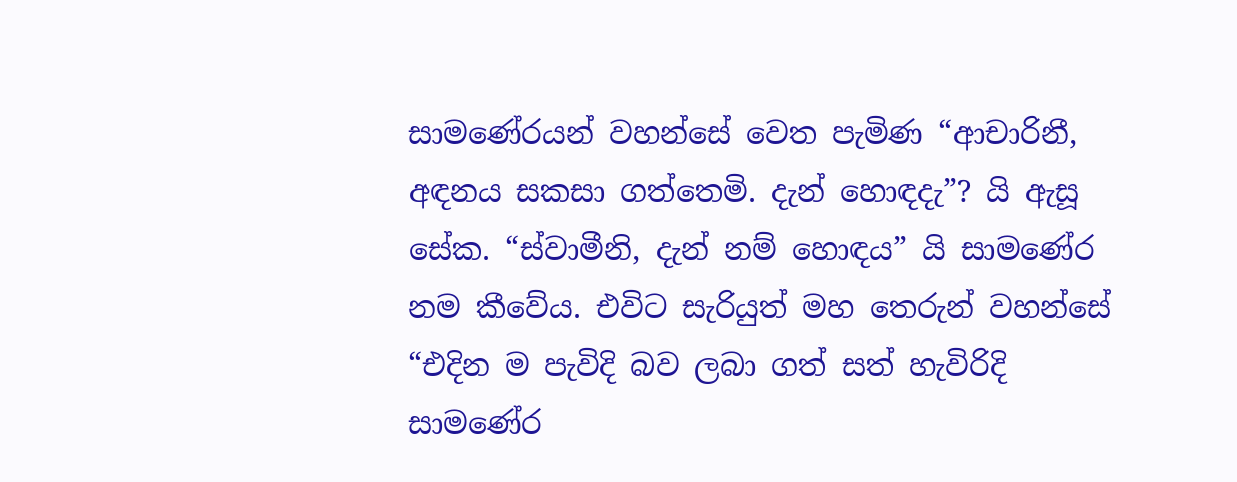සාමණේරයන් වහන්සේ වෙත පැමිණ “ආචාරිනී, අඳනය සකසා ගත්තෙමි. දැන් හොඳදැ”? යි ඇසූ සේක. “ස්වාමීනි, දැන් නම් හොඳය” යි සාමණේර නම කීවේය. එවිට සැරියුත් මහ තෙරුන් වහන්සේ “එදින ම පැවිදි බව ලබා ගත් සත් හැවිරිදි සාමණේර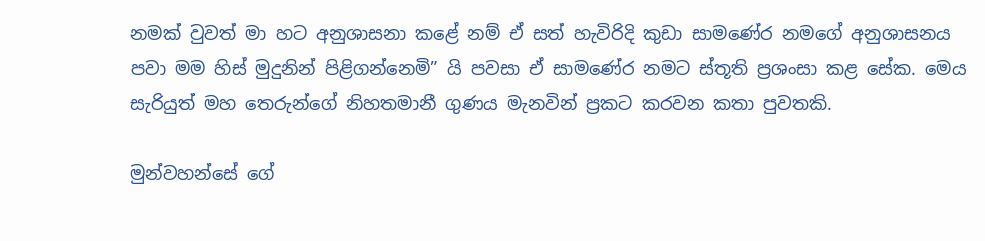නමක් වුවත් මා හට අනුශාසනා කළේ නම් ඒ සත් හැවිරිදි කුඩා සාමණේර නමගේ අනුශාසනය පවා මම හිස් මුදුනින් පිළිගන්නෙමි” යි පවසා ඒ සාමණේර නමට ස්තූති ප්‍රශංසා කළ සේක. මෙය සැරියුත් මහ තෙරුන්ගේ නිහතමානී ගුණය මැනවින් ප්‍රකට කරවන කතා පුවතකි.

මුන්වහන්සේ ගේ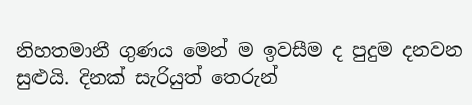නිහතමානී ගුණය මෙන් ම ඉවසීම ද පුදුම දනවන සුළුයි. දිනක් සැරියුත් තෙරුන්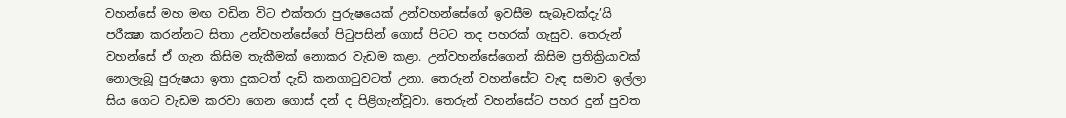වහන්සේ මහ මඟ වඩින විට එක්තරා පුරුෂයෙක් උන්වහන්සේගේ ඉවසීම සැබෑවක්දැ’යි පරීක්‍ෂා කරන්නට සිතා උන්වහන්සේගේ පිටුපසින් ගොස් පිටට තද පහරක් ගැසුව. තෙරුන් වහන්සේ ඒ ගැන කිසිම තැකීමක් නොකර වැඩම කළා. උන්වහන්සේගෙන් කිසිම ප්‍රතික්‍රියාවක් නොලැබූ පුරුෂයා ඉතා දුකටත් දැඩි කනගාටුවටත් උනා. තෙරුන් වහන්සේට වැඳ සමාව ඉල්ලා සිය ගෙට වැඩම කරවා ගෙන ගොස් දන් ද පිළිගැන්වූවා. තෙරුන් වහන්සේට පහර දුන් පුවත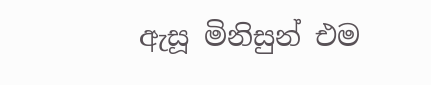ඇසූ මිනිසුන් එම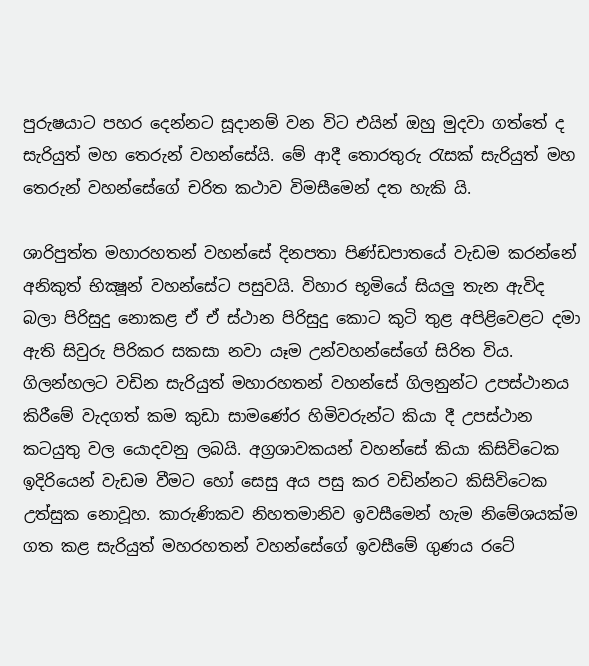පුරුෂයාට පහර දෙන්නට සූදානම් වන විට එයින් ඔහු මුදවා ගත්තේ ද සැරියුත් මහ තෙරුන් වහන්සේයි. මේ ආදී තොරතුරු රැසක් සැරියුත් මහ තෙරුන් වහන්සේගේ චරිත කථාව විමසීමෙන් දත හැකි යි.

ශාරිපුත්ත මහාරහතන් වහන්සේ දිනපතා පිණ්ඩපාතයේ වැඩම කරන්නේ අනිකුත් භික්‍ෂූන් වහන්සේට පසුවයි. විහාර භූමියේ සියලු තැන ඇවිද බලා පිරිසුදු නොකළ ඒ ඒ ස්ථාන පිරිසුදු කොට කුටි තුළ අපිළිවෙළට දමා ඇති සිවුරු පිරිකර සකසා නවා යෑම උන්වහන්සේගේ සිරිත විය. ගිලන්හලට වඩින සැරියුත් මහාරහතන් වහන්සේ ගිලනුන්ට උපස්ථානය කිරීමේ වැදගත් කම කුඩා සාමණේර හිමිවරුන්ට කියා දී උපස්ථාන කටයුතු වල යොදවනු ලබයි. අග්‍රශාවකයන් වහන්සේ කියා කිසිවිටෙක ඉදිරියෙන් වැඩම වීමට හෝ සෙසු අය පසු කර වඩින්නට කිසිවිටෙක උත්සුක නොවූහ. කාරුණිකව නිහතමානිව ඉවසීමෙන් හැම නිමේශයක්ම ගත කළ සැරියුත් මහරහතන් වහන්සේගේ ඉවසීමේ ගුණය රටේ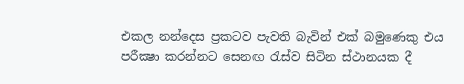එකල නන්දෙස ප්‍රකටව පැවති බැවින් එක් බමුණෙකු එය පරීක්‍ෂා කරන්නට සෙනඟ රැස්ව සිටින ස්ථානයක දී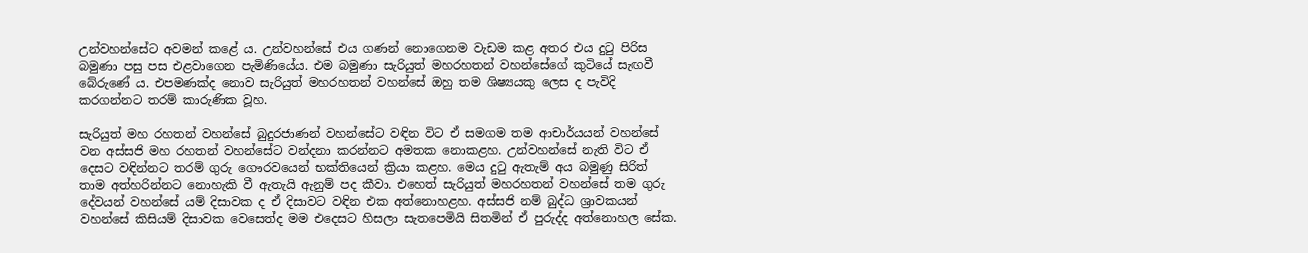උන්වහන්සේට අවමන් කළේ ය. උන්වහන්සේ එය ගණන් නොගෙනම වැඩම කළ අතර එය දුටු පිරිස බමුණා පසු පස එළවාගෙන පැමිණියේය. එම බමුණා සැරියුත් මහරහතන් වහන්සේගේ කුටියේ සැඟවී බේරුණේ ය. එපමණක්ද නොව සැරියුත් මහරහතන් වහන්සේ ඔහු තම ශිෂ්‍යයකු ලෙස ද පැවිදි කරගන්නට තරම් කාරුණික වූහ.

සැරියුත් මහ රහතන් වහන්සේ බුදුරජාණන් වහන්සේට වඳින විට ඒ සමගම තම ආචාර්යයන් වහන්සේ වන අස්සජි මහ රහතන් වහන්සේට වන්දනා කරන්නට අමතක නොකළහ. උන්වහන්සේ නැති විට ඒ දෙසට වඳින්නට තරම් ගුරු ගෞරවයෙන් භක්තියෙන් ක්‍රියා කළහ. මෙය දුටු ඇතැම් අය බමුණු සිරිත් තාම අත්හරින්නට නොහැකි වී ඇතැයි ඇනුම් පද කීවා. එහෙත් සැරියුත් මහරහතන් වහන්සේ තම ගුරු දේවයන් වහන්සේ යම් දිසාවක ද ඒ දිසාවට වඳින එක අත්නොහළහ. අස්සජි නම් බුද්ධ ශ්‍රාවකයන් වහන්සේ කිසියම් දිසාවක වෙසෙත්ද මම එදෙසට හිසලා සැතපෙමියි සිතමින් ඒ පුරුද්ද අත්නොහල සේක.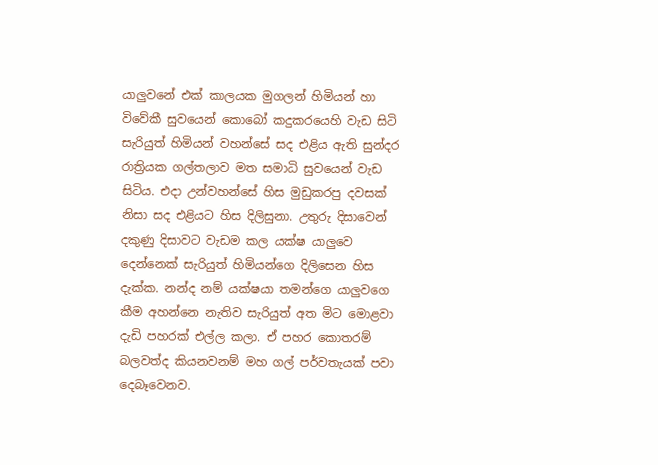යාලුවනේ එක් කාලයක මුගලන් හිමියන් හා විවේකී සුවයෙන් කොබෝ කදුකරයෙහි වැඩ සිටි සැරියුත් හිමියන් වහන්සේ සද එළිය ඇති සුන්දර රාත්‍රියක ගල්තලාව මත සමාධි සුවයෙන් වැඩ සිටිය. එදා උන්වහන්සේ හිස මුඩුකරපු දවසක් නිසා සද එළියට හිස දිලිසුනා. උතුරු දිසාවෙන් දකුණු දිසාවට වැඩම කල යක්ෂ යාලුවෙ දෙන්නෙක් සැරියුත් හිමියන්ගෙ දිලිසෙන හිස දැක්ක. නන්ද නම් යක්ෂයා තමන්ගෙ යාලුවගෙ කීම අහන්නෙ නැතිව සැරියුත් අත මිට මොළවා දැඩි පහරක් එල්ල කලා. ඒ පහර කොතරම් බලවත්ද කියනවනම් මහ ගල් පර්වතැයක් පවා දෙබෑවෙනව.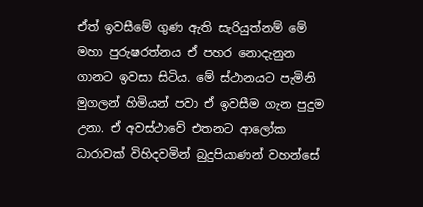ඒත් ඉවසීමේ ගුණ ඇති සැරියුත්නම් මේ මහා පුරුෂරත්නය ඒ පහර නොදැනුන ගානට ඉවසා සිටිය. මේ ස්ථානයට පැමිනි මුගලන් හිමියන් පවා ඒ ඉවසීම ගැන පුදුම උනා. ඒ අවස්ථාවේ එතනට ආලෝක ධාරාවක් විහිදවමින් බුදුපියාණන් වහන්සේ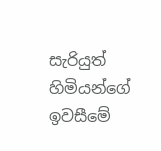සැරියුත් හිමියන්ගේ ඉවසීමේ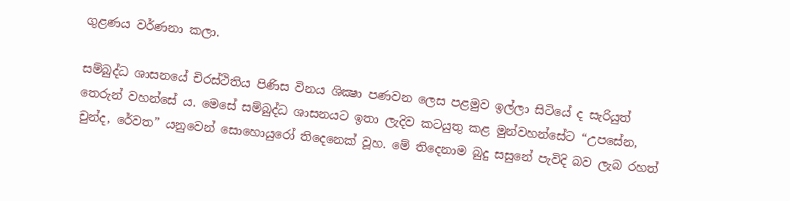ගුළණය වර්ණනා කලා.

සම්බුද්ධ ශාසනයේ චිරස්ථිතිය පිණිස විනය ශික්‍ෂා පණවන ලෙස පළමුව ඉල්ලා සිටියේ ද සැරියුත් තෙරුන් වහන්සේ ය. මෙසේ සම්බුද්ධ ශාසනයට ඉතා ලැදිව කටයුතු කළ මුන්වහන්සේට “උපසේන, චුන්ද, රේවත” යනුවෙන් සොහොයුරෝ තිදෙනෙක් වූහ. මේ තිදෙනාම බුදු සසුනේ පැවිදි බව ලැබ රහත්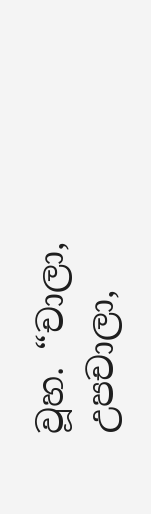වූහ. “චාලා, උපචාලා,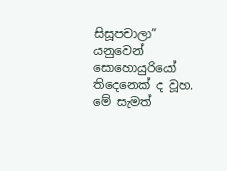සිසූපචාලා” යනුවෙන් සොහොයුරියෝ තිදෙනෙක් ද වූහ. මේ සැමත්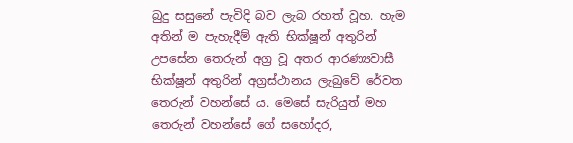බුදු සසුනේ පැවිදි බව ලැබ රහත් වූහ. හැම අතින් ම පැහැදීම් ඇති භික්ෂූන් අතුරින් උපසේන තෙරුන් අග්‍ර වූ අතර ආරණ්‍යවාසී භික්ෂූන් අතුරින් අග්‍රස්ථානය ලැබුවේ රේවත තෙරුන් වහන්සේ ය. මෙසේ සැරියුත් මහ තෙරුන් වහන්සේ ගේ සහෝදර,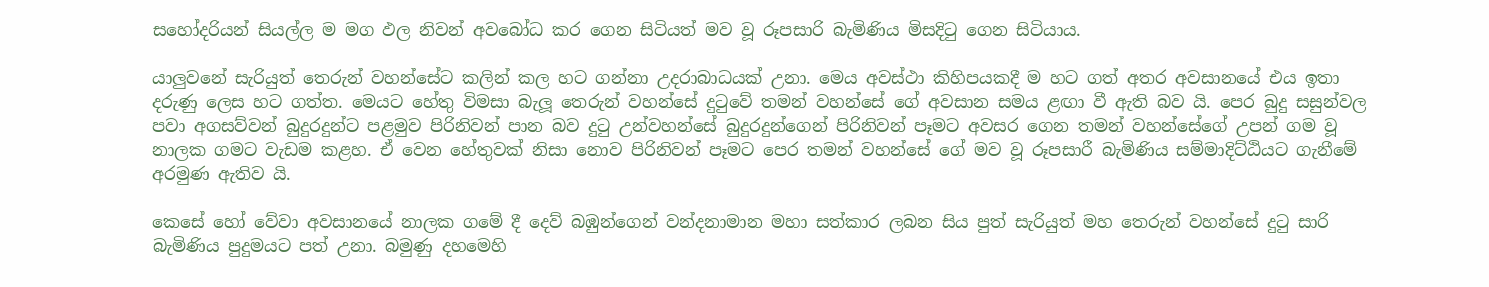සහෝදරියන් සියල්ල ම මග ඵල නිවන් අවබෝධ කර ගෙන සිටියත් මව වූ රූපසාරි බැමිණිය මිසදිටු ගෙන සිටියාය.

යාලුවනේ සැරියුත් තෙරුන් වහන්සේට කලින් කල හට ගන්නා උදරාබාධයක් උනා. මෙය අවස්ථා කිහිපයකදී ම හට ගත් අතර අවසානයේ එය ඉතා දරුණු ලෙස හට ගත්ත. මෙයට හේතු විමසා බැලූ තෙරුන් වහන්සේ දුටුවේ තමන් වහන්සේ ගේ අවසාන සමය ළඟා වී ඇති බව යි. පෙර බුදු සසුන්වල පවා අගසව්වන් බුදුරදුන්ට පළමුව පිරිනිවන් පාන බව දුටු උන්වහන්සේ බුදුරදුන්ගෙන් පිරිනිවන් පෑමට අවසර ගෙන තමන් වහන්සේගේ උපන් ගම වූ නාලක ගමට වැඩම කළහ. ඒ වෙන හේතුවක් නිසා නොව පිරිනිවන් පෑමට පෙර තමන් වහන්සේ ගේ මව වූ රූපසාරී බැමිණිය සම්මාදිට්ඨියට ගැනීමේ අරමුණ ඇතිව යි.

කෙසේ හෝ වේවා අවසානයේ නාලක ගමේ දී දෙව් බඹුන්ගෙන් වන්දනාමාන මහා සත්කාර ලබන සිය පුත් සැරියුත් මහ තෙරුන් වහන්සේ දුටු සාරි බැමිණිය පුදුමයට පත් උනා. බමුණු දහමෙහි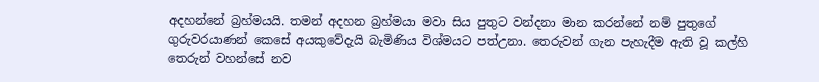අදහන්නේ බ්‍රහ්මයයි. තමන් අදහන බ්‍රහ්මයා මවා සිය පුතුට වන්දනා මාන කරන්නේ නම් පුතුගේ ගුරුවරයාණන් කෙසේ අයකුවේදැයි බැමිණිය විශ්මයට පත්උනා. තෙරුවන් ගැන පැහැදීම ඇති වූ කල්හි තෙරුන් වහන්සේ නව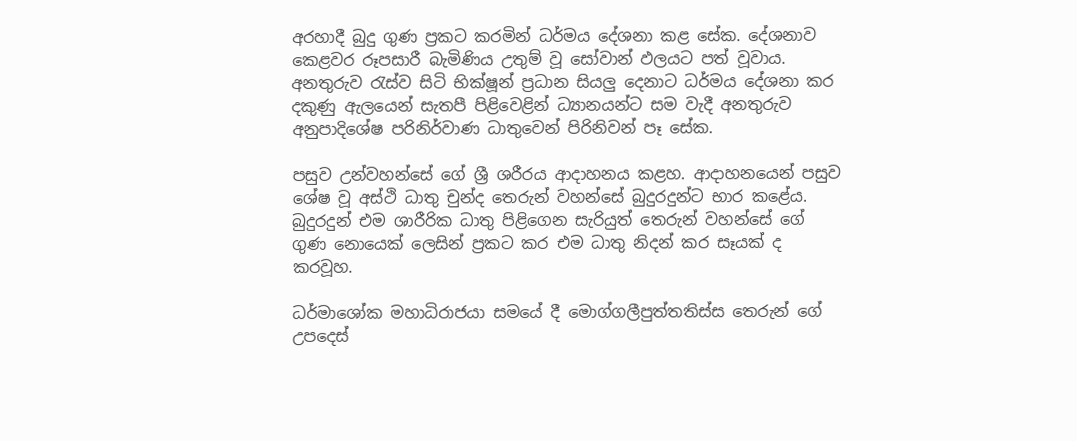අරහාදී බුදු ගුණ ප්‍රකට කරමින් ධර්මය දේශනා කළ සේක. දේශනාව කෙළවර රූපසාරී බැමිණිය උතුම් වූ සෝවාන් ඵලයට පත් වූවාය. අනතුරුව රැස්ව සිටි භික්ෂූන් ප්‍රධාන සියලු දෙනාට ධර්මය දේශනා කර දකුණු ඇලයෙන් සැතපී පිළිවෙළින් ධ්‍යානයන්ට සම වැදී අනතුරුව අනුපාදිශේෂ පරිනිර්වාණ ධාතුවෙන් පිරිනිවන් පෑ සේක.

පසුව උන්වහන්සේ ගේ ශ්‍රී ශරීරය ආදාහනය කළහ. ආදාහනයෙන් පසුව ශේෂ වූ අස්ථි ධාතු චුන්ද තෙරුන් වහන්සේ බුදුරදුන්ට භාර කළේය. බුදුරදුන් එම ශාරීරික ධාතු පිළිගෙන සැරියුත් තෙරුන් වහන්සේ ගේ ගුණ නොයෙක් ලෙසින් ප්‍රකට කර එම ධාතු නිදන් කර සෑයක් ද කරවූහ.

ධර්මාශෝක මහාධිරාජයා සමයේ දී මොග්ගලීපුත්තතිස්ස තෙරුන් ගේ උපදෙස්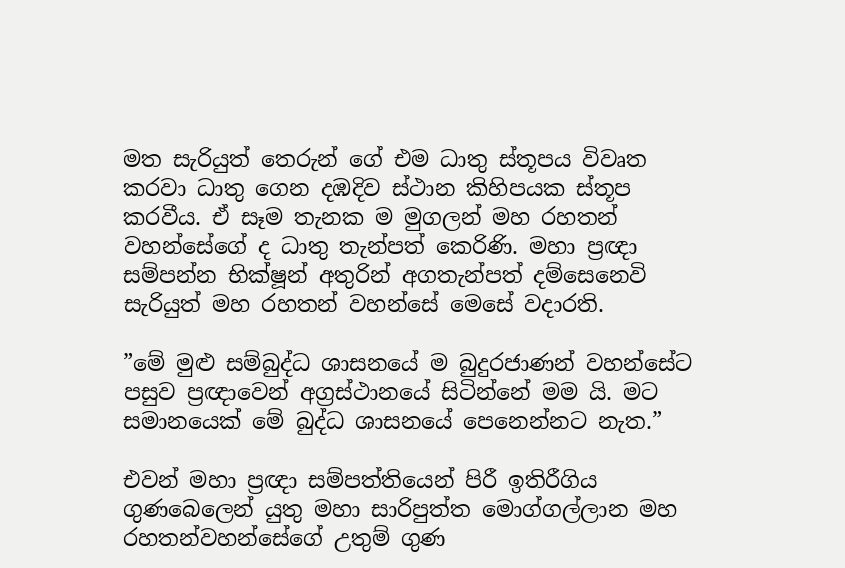මත සැරියුත් තෙරුන් ගේ එම ධාතු ස්තූපය විවෘත කරවා ධාතු ගෙන දඹදිව ස්ථාන කිහිපයක ස්තූප කරවීය. ඒ සෑම තැනක ම මුගලන් මහ රහතන් වහන්සේගේ ද ධාතු තැන්පත් කෙරිණි. මහා ප්‍රඥා සම්පන්න භික්ෂූන් අතුරින් අගතැන්පත් දම්සෙනෙවි සැරියුත් මහ රහතන් වහන්සේ මෙසේ වදාරති.

”මේ මුළු සම්බුද්ධ ශාසනයේ ම බුදුරජාණන් වහන්සේට පසුව ප්‍රඥාවෙන් අග්‍රස්ථානයේ සිටින්නේ මම යි. මට සමානයෙක් මේ බුද්ධ ශාසනයේ පෙනෙන්නට නැත.”

එවන් මහා ප්‍රඥා සම්පත්තියෙන් පිරී ඉතිරීගිය ගුණබෙලෙන් යුතු මහා සාරිපුත්ත මොග්ගල්ලාන මහ රහතන්වහන්සේගේ උතුම් ගුණ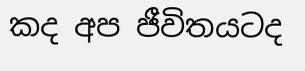කද අප ජීවිතයටද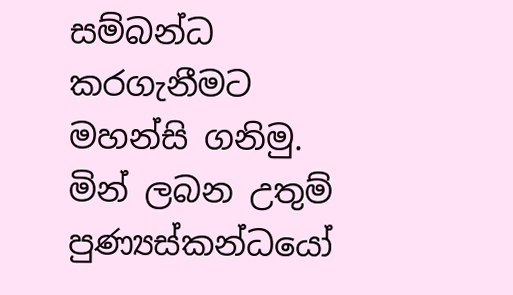සම්බන්ධ කරගැනීමට මහන්සි ගනිමු.
මින් ලබන උතුම් පුණ්‍යස්කන්ධයෝ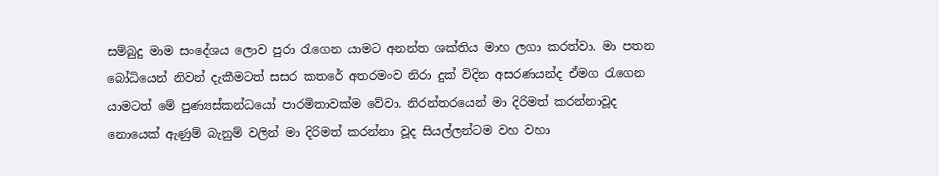සම්බුදු මාම සංදේශය ලොව පුරා රැගෙන යාමට අනන්ත ශක්තිය මාහ ලගා කරත්වා. මා පතන බෝධියෙන් නිවන් දැකීමටත් සසර කතරේ අතරමංව නිරා දුක් විදින අසරණයන්ද ඒමග රැගෙන යාමටත් මේ පුණ්‍යස්කන්ධයෝ පාරමිතාවක්ම වේවා. නිරන්තරයෙන් මා දිරිමත් කරන්නාවූද නොයෙක් ඇණුම් බැනුම් වලින් මා දිරිමත් කරන්නා වූද සියල්ලන්ටම වහ වහා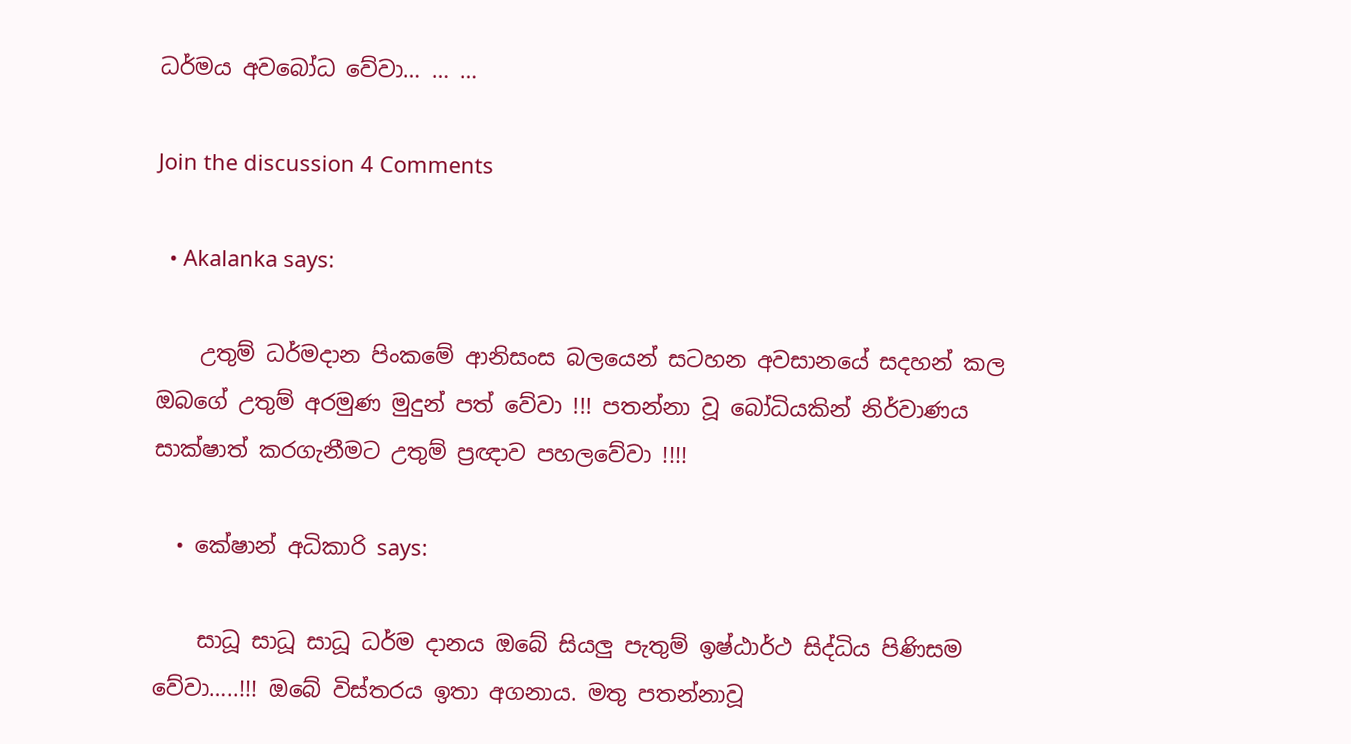ධර්මය අවබෝධ වේවා… … …

Join the discussion 4 Comments

  • Akalanka says:

    උතුම් ධර්මදාන පිංකමේ ආනිසංස බලයෙන් සටහන අවසානයේ සදහන් කල ඔබගේ උතුම් අරමුණ මුදුන් පත් වේවා !!! පතන්නා වූ බෝධියකින් නිර්වාණය සාක්ෂාත් කරගැනීමට උතුම් ප්‍රඥාව පහලවේවා !!!!

  • කේෂාන් අධිකාරි says:

    සාධූ සාධූ සාධූ ධර්ම දානය ඔබේ සියලු පැතුම් ඉෂ්ඨාර්ථ සිද්ධිය පිණිසම වේවා…..!!! ඔබේ විස්තරය ඉතා අගනාය. මතු පතන්නාවූ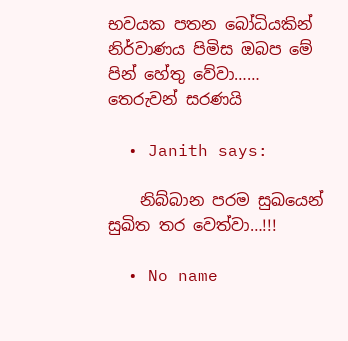භවයක පතන බෝධියකින් නිර්වාණය පිමිස ඔබප මේ පින් හේතු වේවා…… තෙරුවන් සරණයි

  • Janith says:

    නිබ්බාන පරම සුඛයෙන් සුඛිත තර වෙත්වා…!!!

  • No name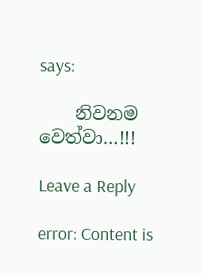says:

    නිවනම වෙත්වා…!!!

Leave a Reply

error: Content is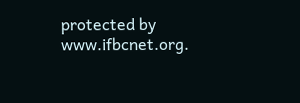protected by www.ifbcnet.org.